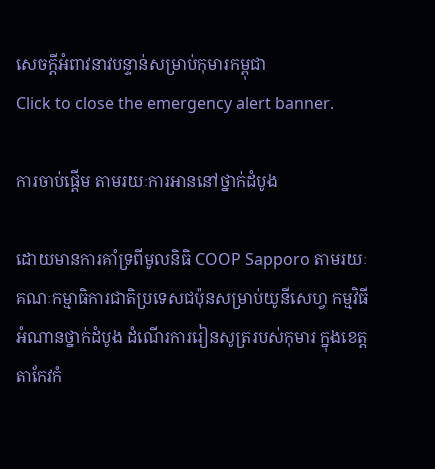សេចក្តីអំពាវនាវបន្ទាន់សម្រាប់កុមារកម្ពុជា
Click to close the emergency alert banner.

ការចាប់ផ្តើម តាមរយៈការអាននៅថ្នាក់ដំបូង

ដោយមានការគាំទ្រពីមូលនិធិ COOP Sapporo តាមរយៈគណៈកម្មាធិការជាតិប្រទេសជប៉ុនសម្រាប់យូនីសេហ្វ កម្មវិធីអំណានថ្នាក់ដំបូង ដំណើរការរៀនសូត្ររបស់កុមារ ក្នុងខេត្តតាកែវកំ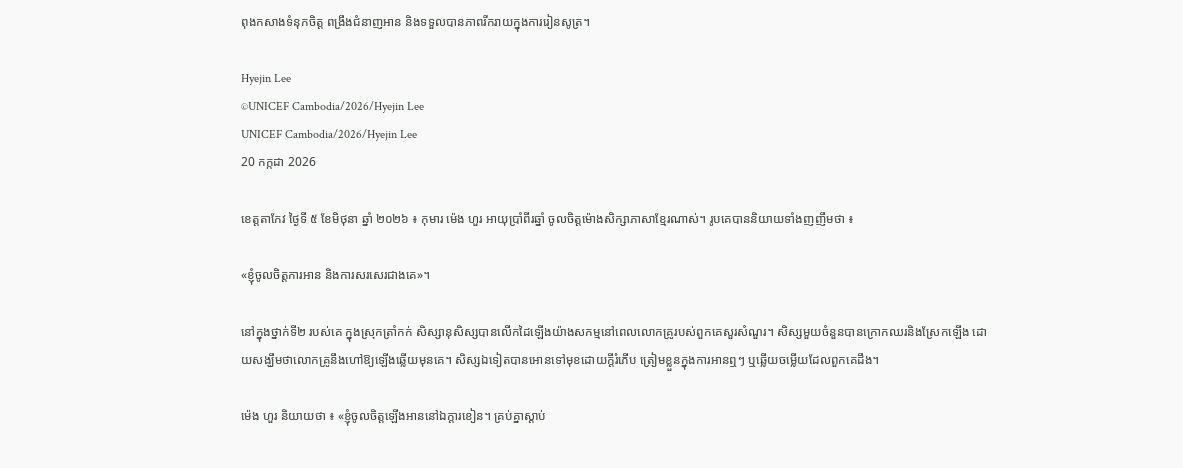ពុងកសាងទំនុកចិត្ត ពង្រឹងជំនាញអាន និងទទួលបានភាពរីករាយក្នុងការរៀនសូត្រ។

Hyejin Lee
©UNICEF Cambodia/2026/Hyejin Lee
UNICEF Cambodia/2026/Hyejin Lee
20 កក្កដា 2026

ខេត្តតាកែវ ថ្ងៃទី ៥ ខែមិថុនា ឆ្នាំ ២០២៦ ៖ កុមារ ម៉េង ហួរ អាយុប្រាំពីរឆ្នាំ ចូលចិត្តម៉ោងសិក្សាភាសាខ្មែរណាស់។ រូបគេបាននិយាយទាំងញញឹមថា ៖

«ខ្ញុំចូលចិត្តការអាន និងការសរសេរជាងគេ»។

នៅក្នុងថ្នាក់ទី២ របស់គេ ក្នុងស្រុកត្រាំកក់ សិស្សានុសិស្សបានលើកដៃឡើងយ៉ាងសកម្មនៅពេលលោកគ្រូរបស់ពួកគេសួរសំណួរ។ សិស្សមួយចំនួនបានក្រោកឈរនិងស្រែកឡើង ដោយសង្ឃឹមថាលោកគ្រូនឹងហៅឱ្យឡើងឆ្លើយមុនគេ។ សិស្សឯទៀតបានអោនទៅមុខដោយក្តីរំភើប ត្រៀមខ្លួនក្នុងការអានឮៗ ឬឆ្លើយចម្លើយដែលពួកគេដឹង។

ម៉េង ហួរ និយាយថា ៖ «ខ្ញុំចូលចិត្តឡើងអាននៅឯក្ដារខៀន។ គ្រប់គ្នាស្តាប់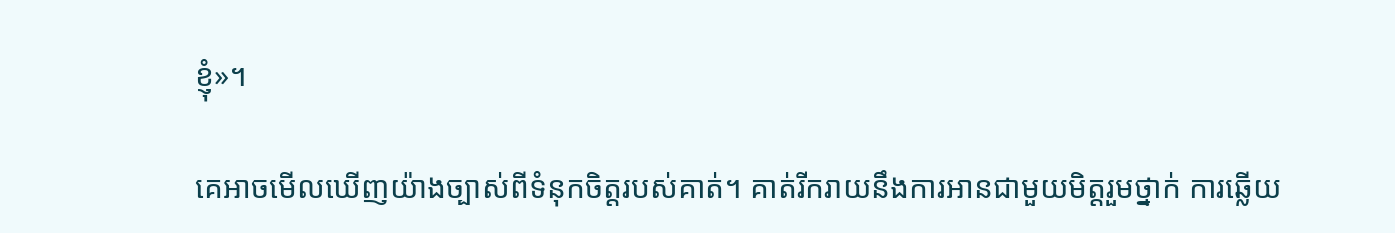ខ្ញុំ»។

គេអាចមើលឃើញយ៉ាងច្បាស់ពីទំនុកចិត្តរបស់គាត់។ គាត់រីករាយនឹងការអានជាមួយមិត្តរួមថ្នាក់ ការឆ្លើយ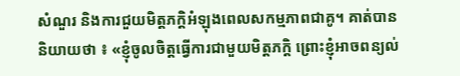សំណួរ និងការជួយមិត្តភក្តិអំឡុងពេលសកម្មភាពជាគូ។ គាត់បាននិយាយថា ៖ «ខ្ញុំចូលចិត្តធ្វើការជាមួយមិត្តភក្តិ ព្រោះខ្ញុំអាចពន្យល់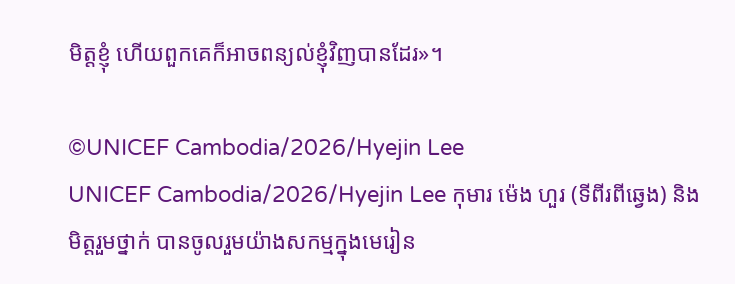មិត្តខ្ញុំ ហើយពួកគេក៏អាចពន្យល់ខ្ញុំវិញបានដែរ»។

©UNICEF Cambodia/2026/Hyejin Lee
UNICEF Cambodia/2026/Hyejin Lee កុមារ ម៉េង ហួរ (ទីពីរពីឆ្វេង) និងមិត្តរួមថ្នាក់ បានចូលរួមយ៉ាងសកម្មក្នុងមេរៀន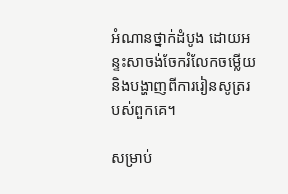អំណានថ្នាក់ដំបូង ដោយអន្ទះសាចង់ចែករំលែកចម្លើយ និងបង្ហាញពីការរៀនសូត្ររបស់ពួកគេ។

សម្រាប់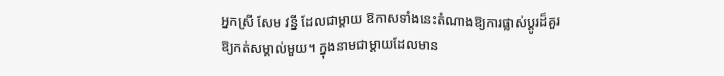អ្នកស្រី សែម វន្នី ដែលជាម្តាយ ឱកាសទាំងនេះតំណាងឱ្យការផ្លាស់ប្តូរដ៏គួរឱ្យកត់សម្គាល់មួយ។ ក្នុងនាមជាម្តាយដែលមាន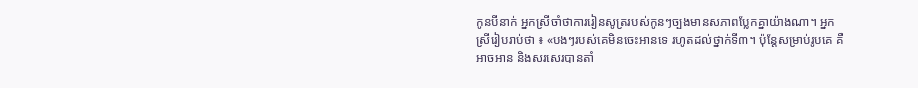កូនបីនាក់ អ្នកស្រីចាំថាការរៀនសូត្ររបស់កូនៗច្បងមានសភាពប្លែកគ្នាយ៉ាងណា។ អ្នកស្រីរៀបរាប់ថា ៖ «បងៗរបស់គេមិនចេះអានទេ រហូតដល់ថ្នាក់ទី៣។ ប៉ុន្តែសម្រាប់រូបគេ គឺអាចអាន និងសរសេរបានតាំ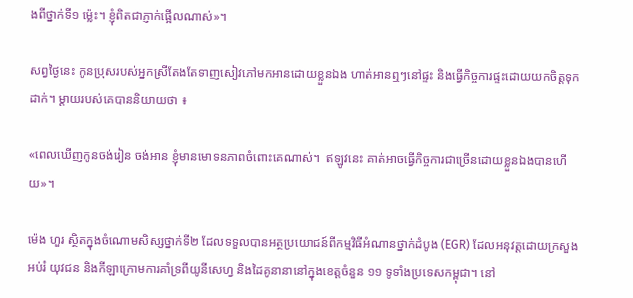ងពីថ្នាក់ទី១ ម្ល៉េះ។ ខ្ញុំពិតជាភ្ញាក់ផ្អើលណាស់»។

សព្វថ្ងៃនេះ កូនប្រុសរបស់អ្នកស្រីតែងតែទាញសៀវភៅមកអានដោយខ្លួនឯង ហាត់អានឮៗនៅផ្ទះ និងធ្វើកិច្ចការផ្ទះដោយយកចិត្តទុកដាក់។ ម្តាយរបស់គេបាននិយាយថា ៖

«ពេលឃើញកូនចង់រៀន ចង់អាន ខ្ញុំមានមោទនភាពចំពោះគេណាស់។  ឥឡូវនេះ គាត់អាចធ្វើកិច្ចការជាច្រើនដោយខ្លួនឯងបានហើយ»។

ម៉េង ហួរ ស្ថិតក្នុងចំណោមសិស្សថ្នាក់ទី២ ដែលទទួលបានអត្ថប្រយោជន៍ពីកម្មវិធីអំណានថ្នាក់ដំបូង (EGR) ដែលអនុវត្តដោយក្រសួងអប់រំ យុវជន និងកីឡាក្រោមការគាំទ្រពីយូនីសេហ្វ និងដៃគូនានានៅក្នុងខេត្តចំនួន ១១ ទូទាំងប្រទេសកម្ពុជា។ នៅ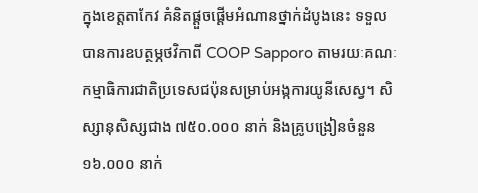ក្នុងខេត្តតាកែវ គំនិតផ្ដួចផ្ដើមអំណានថ្នាក់ដំបូងនេះ ទទួលបានការឧបត្ថម្ភថវិកាពី COOP Sapporo តាមរយៈគណៈកម្មាធិការជាតិប្រទេសជប៉ុនសម្រាប់អង្កការយូនីសេស្វ។ សិស្សានុសិស្សជាង ៧៥០.០០០ នាក់ និងគ្រូបង្រៀនចំនួន ១៦.០០០ នាក់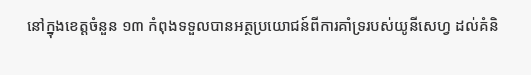នៅក្នុងខេត្តចំនួន ១៣ កំពុងទទួលបានអត្ថប្រយោជន៍ពីការគាំទ្ររបស់យូនីសេហ្វ ដល់គំនិ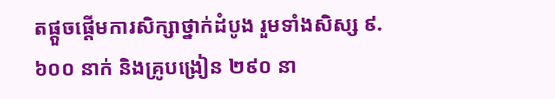តផ្តួចផ្តើមការសិក្សាថ្នាក់ដំបូង រួមទាំងសិស្ស ៩.៦០០ នាក់ និងគ្រូបង្រៀន ២៩០ នា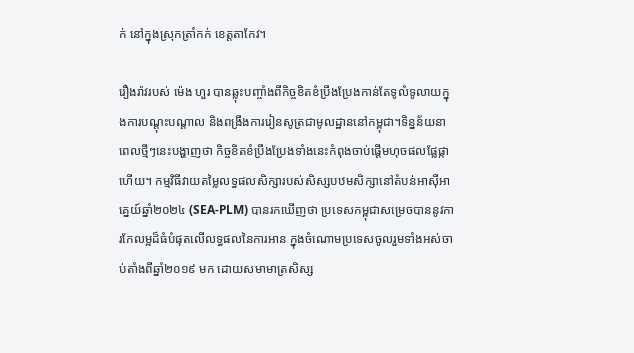ក់ នៅក្នុងស្រុកត្រាំកក់ ខេត្តតាកែវ។

រឿងរ៉ាវរបស់ ម៉េង ហួរ បានឆ្លុះបញ្ចាំងពីកិច្ចខិតខំប្រឹងប្រែងកាន់តែទូលំទូលាយក្នុងការបណ្តុះបណ្តាល និងពង្រឹងការរៀនសូត្រជាមូលដ្ឋាននៅកម្ពុជា។ទិន្នន័យនាពេលថ្មីៗនេះបង្ហាញថា កិច្ចខិតខំប្រឹងប្រែងទាំងនេះកំពុងចាប់ផ្តើមហុចផលផ្លែផ្កាហើយ។ កម្មវិធីវាយតម្លៃលទ្ធផលសិក្សារបស់សិស្សបឋមសិក្សានៅតំបន់អាស៊ីអាគ្នេយ៍ឆ្នាំ២០២៤ (SEA-PLM) បានរកឃើញថា ប្រទេសកម្ពុជាសម្រេចបាននូវការកែលម្អដ៏ធំបំផុតលើលទ្ធផលនៃការអាន ក្នុងចំណោមប្រទេសចូលរួមទាំងអស់ចាប់តាំងពីឆ្នាំ២០១៩ មក ដោយសមាមាត្រសិស្ស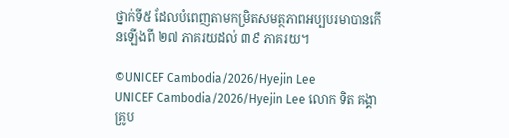ថ្នាក់ទី៥ ដែលបំពេញតាមកម្រិតសមត្ថភាពអប្បបរមាបានកើនឡើងពី ២៧ ភាគរយដល់ ៣៩ ភាគរយ។

©UNICEF Cambodia/2026/Hyejin Lee
UNICEF Cambodia/2026/Hyejin Lee លោក ទិត គង្គា គ្រូប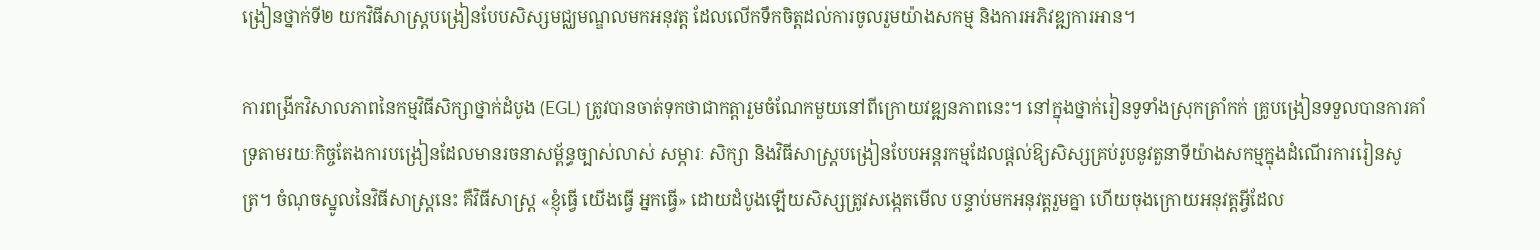ង្រៀនថ្នាក់ទី២ យកវិធីសាស្ត្របង្រៀនបែបសិស្សមជ្ឈមណ្ឌលមកអនុវត្ត ដែលលើកទឹកចិត្តដល់ការចូលរួមយ៉ាងសកម្ម និងការអភិវឌ្ឍការអាន។

ការពង្រីកវិសាលភាពនៃកម្មវិធីសិក្សាថ្នាក់ដំបូង (EGL) ត្រូវបានចាត់ទុកថាជាកត្តារួមចំណែកមួយនៅពីក្រោយវឌ្ឍនភាពនេះ។ នៅក្នុងថ្នាក់រៀនទូទាំងស្រុកត្រាំកក់ គ្រូបង្រៀនទទួលបានការគាំទ្រតាមរយៈកិច្ចតែងការបង្រៀនដែលមានរចនាសម្ព័ន្ធច្បាស់លាស់ សម្ភារៈ សិក្សា និងវិធីសាស្ត្របង្រៀនបែបអន្តរកម្មដែលផ្តល់ឱ្យសិស្សគ្រប់រូបនូវតួនាទីយ៉ាងសកម្មក្នុងដំណើរការរៀនសូត្រ។ ចំណុចស្នូលនៃវិធីសាស្ត្រនេះ គឺវិធីសាស្ត្រ «ខ្ញុំធ្វើ យើងធ្វើ អ្នកធ្វើ» ដោយដំបូងឡើយសិស្សត្រូវសង្កេតមើល បន្ទាប់មកអនុវត្តរួមគ្នា ហើយចុងក្រោយអនុវត្តអ្វីដែល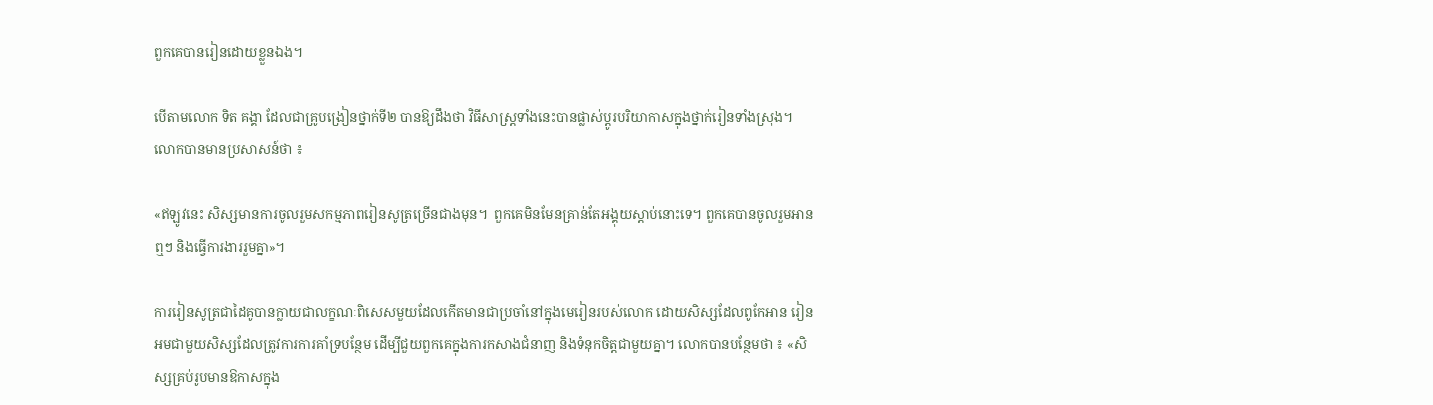ពួកគេបានរៀនដោយខ្លួនឯង។

បើតាមលោក ទិត គង្គា ដែលជាគ្រូបង្រៀនថ្នាក់ទី២ បានឱ្យដឹងថា វិធីសាស្ត្រទាំងនេះបានផ្លាស់ប្តូរបរិយាកាសក្នុងថ្នាក់រៀនទាំងស្រុង។  លោកបានមានប្រសាសន៍ថា ៖

«ឥឡូវនេះ សិស្សមានការចូលរួមសកម្មភាពរៀនសូត្រច្រើនជាងមុន។  ពួកគេមិនមែនគ្រាន់តែអង្គុយស្តាប់នោះទេ។ ពួកគេបានចូលរួមអានឮៗ និងធ្វើការងាររួមគ្នា»។

ការរៀនសូត្រជាដៃគូបានក្លាយជាលក្ខណៈពិសេសមួយដែលកើតមានជាប្រចាំនៅក្នុងមេរៀនរបស់លោក ដោយសិស្សដែលពូកែអាន រៀនអមជាមួយសិស្សដែលត្រូវការការគាំទ្របន្ថែម ដើម្បីជួយពួកគេក្នុងការកសាងជំនាញ និងទំនុកចិត្តជាមួយគ្នា។ លោកបានបន្ថែមថា ៖ «សិស្សគ្រប់រូបមានឱកាសក្នុង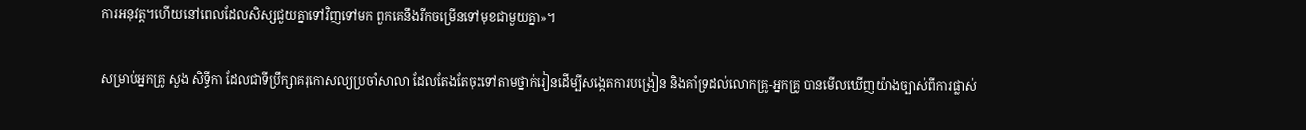ការអនុវត្ត។ហើយនៅពេលដែលសិស្សជួយគ្នាទៅវិញទៅមក ពួកគេនឹងរីកចម្រើនទៅមុខជាមួយគ្នា»។

សម្រាប់អ្នកគ្រូ សួង សិទ្ធីកា ដែលជាទីប្រឹក្សាគរុកោសល្យប្រចាំសាលា ដែលតែងតែចុះទៅតាមថ្នាក់រៀនដើម្បីសង្កេតការបង្រៀន និងគាំទ្រដល់លោកគ្រូ-អ្នកគ្រូ បានមើលឃើញយ៉ាងច្បាស់ពីការផ្លាស់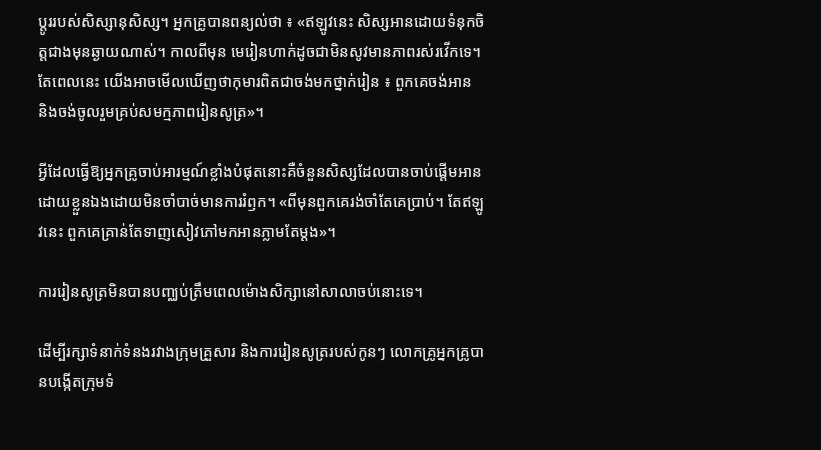ប្តូររបស់សិស្សានុសិស្ស។ អ្នកគ្រូបានពន្យល់ថា ៖ «ឥឡូវនេះ សិស្សអានដោយទំនុកចិត្តជាងមុនឆ្ងាយណាស់។ កាលពីមុន មេរៀនហាក់ដូចជាមិនសូវមានភាពរស់រវើកទេ។ តែពេលនេះ យើងអាចមើលឃើញថាកុមារពិតជាចង់មកថ្នាក់រៀន ៖ ពួកគេចង់អាន និងចង់ចូលរួមគ្រប់សមក្មភាពរៀនសូត្រ»។

អ្វីដែលធ្វើឱ្យអ្នកគ្រូចាប់អារម្មណ៍ខ្លាំងបំផុតនោះគឺចំនួនសិស្សដែលបានចាប់ផ្តើមអានដោយខ្លួនឯងដោយមិនចាំបាច់មានការរំឭក។ «ពីមុនពួកគេរង់ចាំតែគេប្រាប់។ តែឥឡូវនេះ ពួកគេគ្រាន់តែទាញសៀវភៅមកអានភ្លាមតែម្តង»។

ការរៀនសូត្រមិនបានបញ្ឈប់ត្រឹមពេលម៉ោងសិក្សានៅសាលាចប់នោះទេ។

ដើម្បីរក្សាទំនាក់ទំនងរវាងក្រុមគ្រួសារ និងការរៀនសូត្ររបស់កូនៗ លោកគ្រូអ្នកគ្រូបានបង្កើតក្រុមទំ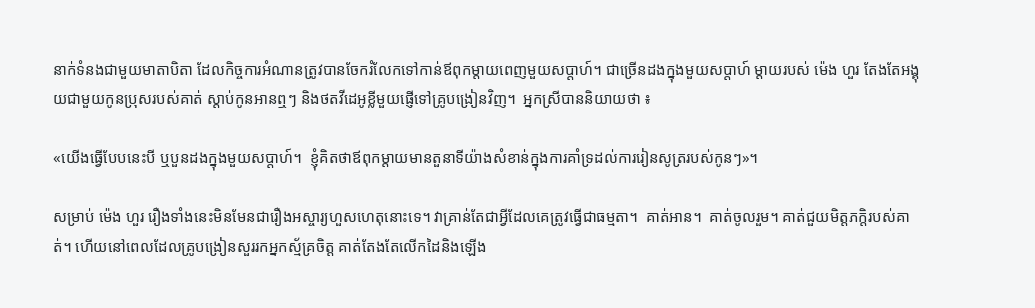នាក់ទំនងជាមួយមាតាបិតា ដែលកិច្ចការអំណានត្រូវបានចែករំលែកទៅកាន់ឪពុកម្តាយពេញមួយសប្តាហ៍។ ជាច្រើនដងក្នុងមួយសប្តាហ៍ ម្តាយរបស់ ម៉េង ហួរ តែងតែអង្គុយជាមួយកូនប្រុសរបស់គាត់ ស្តាប់កូនអានឮៗ និងថតវីដេអូខ្លីមួយផ្ញើទៅគ្រូបង្រៀនវិញ។  អ្នកស្រីបាននិយាយថា ៖

«យើងធ្វើបែបនេះបី ឬបួនដងក្នុងមួយសប្តាហ៍។  ខ្ញុំគិតថាឪពុកម្តាយមានតួនាទីយ៉ាងសំខាន់ក្នុងការគាំទ្រដល់ការរៀនសូត្ររបស់កូនៗ»។

សម្រាប់ ម៉េង ហួរ រឿងទាំងនេះមិនមែនជារឿងអស្ចារ្យហួសហេតុនោះទេ។ វាគ្រាន់តែជាអ្វីដែលគេត្រូវធ្វើជាធម្មតា។  គាត់អាន។  គាត់ចូលរួម។ គាត់ជួយមិត្តភក្តិរបស់គាត់។ ហើយនៅពេលដែលគ្រូបង្រៀនសួររកអ្នកស្ម័គ្រចិត្ត គាត់តែងតែលើកដៃនិងឡើង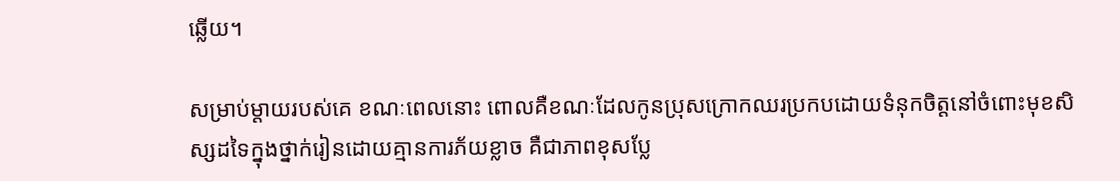ឆ្លើយ។

សម្រាប់ម្តាយរបស់គេ ខណៈពេលនោះ ពោលគឺខណៈដែលកូនប្រុសក្រោកឈរប្រកបដោយទំនុកចិត្តនៅចំពោះមុខសិស្សដទៃក្នុងថ្នាក់រៀនដោយគ្មានការភ័យខ្លាច គឺជាភាពខុសប្លែ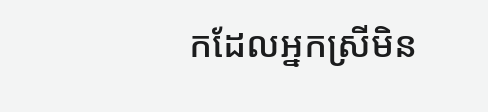កដែលអ្នកស្រីមិន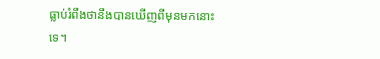ធ្លាប់រំពឹងថានឹងបានឃើញពីមុនមកនោះទេ។